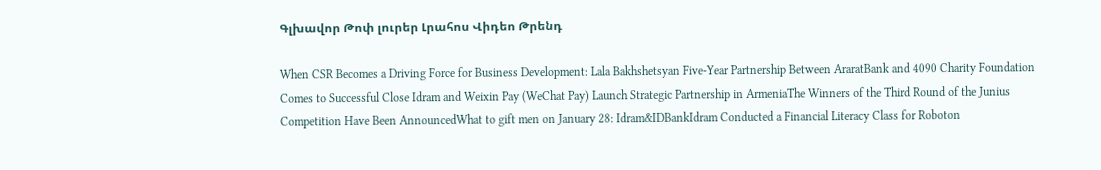Գլխավոր Թոփ լուրեր Լրահոս Վիդեո Թրենդ

When CSR Becomes a Driving Force for Business Development: Lala Bakhshetsyan Five-Year Partnership Between AraratBank and 4090 Charity Foundation Comes to Successful Close Idram and Weixin Pay (WeChat Pay) Launch Strategic Partnership in ArmeniaThe Winners of the Third Round of the Junius Competition Have Been AnnouncedWhat to gift men on January 28: Idram&IDBankIdram Conducted a Financial Literacy Class for Roboton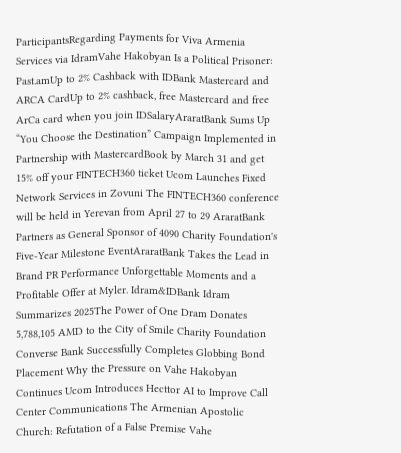ParticipantsRegarding Payments for Viva Armenia Services via IdramVahe Hakobyan Is a Political Prisoner: Past.amUp to 2% Cashback with IDBank Mastercard and ARCA CardUp to 2% cashback, free Mastercard and free ArCa card when you join IDSalaryAraratBank Sums Up “You Choose the Destination” Campaign Implemented in Partnership with MastercardBook by March 31 and get 15% off your FINTECH360 ticket Ucom Launches Fixed Network Services in Zovuni The FINTECH360 conference will be held in Yerevan from April 27 to 29 AraratBank Partners as General Sponsor of 4090 Charity Foundation's Five-Year Milestone EventAraratBank Takes the Lead in Brand PR Performance Unforgettable Moments and a Profitable Offer at Myler. Idram&IDBank Idram Summarizes 2025The Power of One Dram Donates 5,788,105 AMD to the City of Smile Charity Foundation Converse Bank Successfully Completes Globbing Bond Placement Why the Pressure on Vahe Hakobyan Continues Ucom Introduces Hecttor AI to Improve Call Center Communications The Armenian Apostolic Church: Refutation of a False Premise Vahe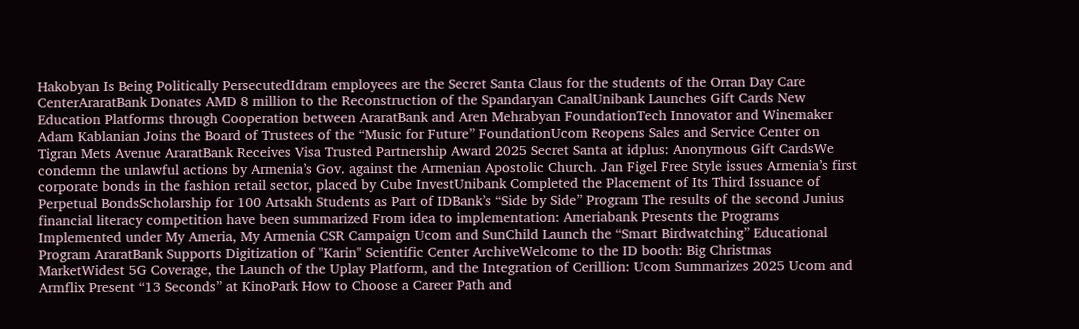Hakobyan Is Being Politically PersecutedIdram employees are the Secret Santa Claus for the students of the Orran Day Care CenterAraratBank Donates AMD 8 million to the Reconstruction of the Spandaryan CanalUnibank Launches Gift Cards New Education Platforms through Cooperation between AraratBank and Aren Mehrabyan FoundationTech Innovator and Winemaker Adam Kablanian Joins the Board of Trustees of the “Music for Future” FoundationUcom Reopens Sales and Service Center on Tigran Mets Avenue AraratBank Receives Visa Trusted Partnership Award 2025 Secret Santa at idplus: Anonymous Gift CardsWe condemn the unlawful actions by Armenia’s Gov. against the Armenian Apostolic Church. Jan Figel Free Style issues Armenia’s first corporate bonds in the fashion retail sector, placed by Cube InvestUnibank Completed the Placement of Its Third Issuance of Perpetual BondsScholarship for 100 Artsakh Students as Part of IDBank’s “Side by Side” Program The results of the second Junius financial literacy competition have been summarized From idea to implementation: Ameriabank Presents the Programs Implemented under My Ameria, My Armenia CSR Campaign Ucom and SunChild Launch the “Smart Birdwatching” Educational Program AraratBank Supports Digitization of "Karin" Scientific Center ArchiveWelcome to the ID booth: Big Christmas MarketWidest 5G Coverage, the Launch of the Uplay Platform, and the Integration of Cerillion: Ucom Summarizes 2025 Ucom and Armflix Present “13 Seconds” at KinoPark How to Choose a Career Path and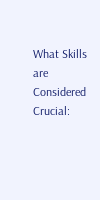What Skills are Considered Crucial: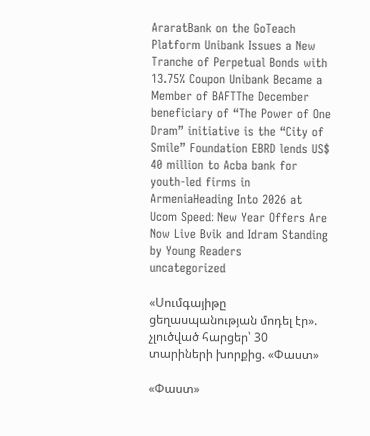AraratBank on the GoTeach Platform Unibank Issues a New Tranche of Perpetual Bonds with 13.75% Coupon Unibank Became a Member of BAFTThe December beneficiary of “The Power of One Dram” initiative is the “City of Smile” Foundation EBRD lends US$ 40 million to Acba bank for youth-led firms in ArmeniaHeading Into 2026 at Ucom Speed։ New Year Offers Are Now Live Bvik and Idram Standing by Young Readers
uncategorized

«Սումգայիթը ցեղասպանության մոդել էր». չլուծված հարցեր՝ 30 տարիների խորքից. «Փաստ»

«Փաստ»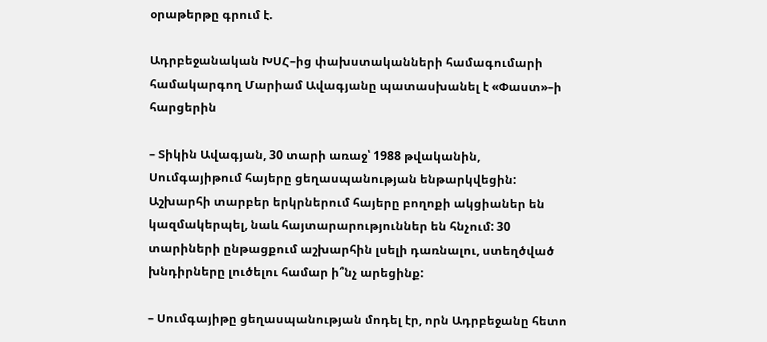օրաթերթը գրում է.

Ադրբեջանական ԽՍՀ–ից փախստականների համագումարի համակարգող Մարիամ Ավագյանը պատասխանել է «Փաստ»–ի հարցերին

– Տիկին Ավագյան, 30 տարի առաջ՝ 1988 թվականին, Սումգայիթում հայերը ցեղասպանության ենթարկվեցին: Աշխարհի տարբեր երկրներում հայերը բողոքի ակցիաներ են կազմակերպել, նաև հայտարարություններ են հնչում: 30 տարիների ընթացքում աշխարհին լսելի դառնալու, ստեղծված խնդիրները լուծելու համար ի՞նչ արեցինք:

– Սումգայիթը ցեղասպանության մոդել էր, որն Ադրբեջանը հետո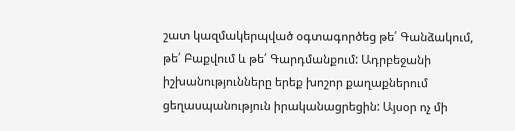շատ կազմակերպված օգտագործեց թե՛ Գանձակում, թե՛ Բաքվում և թե՛ Գարդմանքում: Ադրբեջանի իշխանությունները երեք խոշոր քաղաքներում ցեղասպանություն իրականացրեցին: Այսօր ոչ մի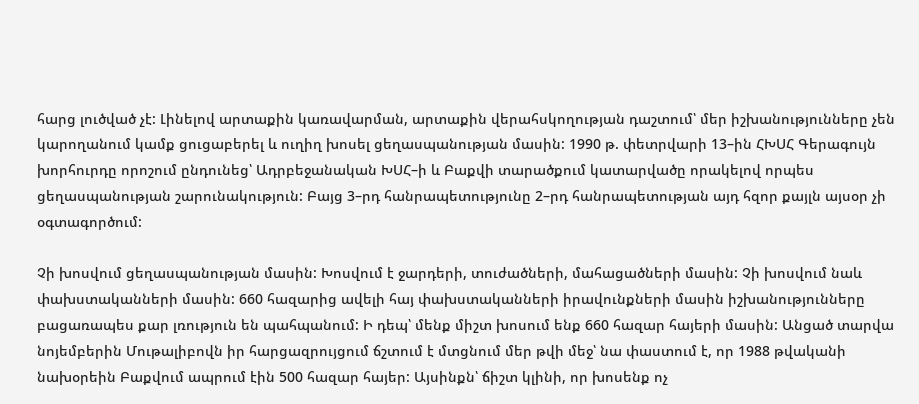հարց լուծված չէ: Լինելով արտաքին կառավարման, արտաքին վերահսկողության դաշտում՝ մեր իշխանությունները չեն կարողանում կամք ցուցաբերել և ուղիղ խոսել ցեղասպանության մասին: 1990 թ. փետրվարի 13–ին ՀԽՍՀ Գերագույն խորհուրդը որոշում ընդունեց՝ Ադրբեջանական ԽՍՀ–ի և Բաքվի տարածքում կատարվածը որակելով որպես ցեղասպանության շարունակություն: Բայց 3–րդ հանրապետությունը 2–րդ հանրապետության այդ հզոր քայլն այսօր չի օգտագործում:

Չի խոսվում ցեղասպանության մասին: Խոսվում է ջարդերի, տուժածների, մահացածների մասին: Չի խոսվում նաև փախստականների մասին: 660 հազարից ավելի հայ փախստականների իրավունքների մասին իշխանությունները բացառապես քար լռություն են պահպանում: Ի դեպ՝ մենք միշտ խոսում ենք 660 հազար հայերի մասին: Անցած տարվա նոյեմբերին Մութալիբովն իր հարցազրույցում ճշտում է մտցնում մեր թվի մեջ՝ նա փաստում է, որ 1988 թվականի նախօրեին Բաքվում ապրում էին 500 հազար հայեր: Այսինքն՝ ճիշտ կլինի, որ խոսենք ոչ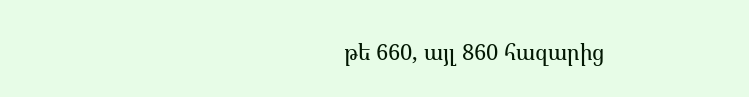թե 660, այլ 860 հազարից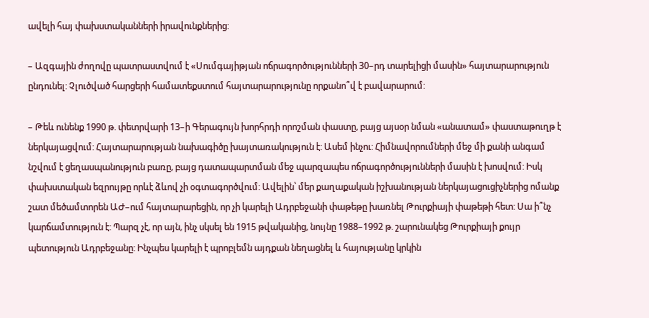ավելի հայ փախստականների իրավունքներից:

– Ազգային ժողովը պատրաստվում է «Սումգայիթյան ոճրագործությունների 30–րդ տարելիցի մասին» հայտարարություն ընդունել: Չլուծված հարցերի համատեքստում հայտարարությունը որքանո՞վ է բավարարում:

– Թեև ունենք 1990 թ. փետրվարի 13–ի Գերագույն խորհրդի որոշման փաստը, բայց այսօր նման «անատամ» փաստաթուղթ է ներկայացվում: Հայտարարության նախագիծը խայտառակություն է: Ասեմ ինչու: Հիմնավորումների մեջ մի քանի անգամ նշվում է ցեղասպանություն բառը, բայց դատապարտման մեջ պարզապես ոճրագործությունների մասին է խոսվում: Իսկ փախստական եզրույթը որևէ ձևով չի օգտագործվում: Ավելին՝ մեր քաղաքական իշխանության ներկայացուցիչներից ոմանք շատ մեծամտորեն ԱԺ–ում հայտարարեցին, որ չի կարելի Ադրբեջանի փաթեթը խառնել Թուրքիայի փաթեթի հետ: Սա ի՞նչ կարճամտություն է: Պարզ չէ, որ այն, ինչ սկսել են 1915 թվականից, նույնը 1988–1992 թ. շարունակեց Թուրքիայի քույր պետություն Ադրբեջանը: Ինչպես կարելի է պրոբլեմն այդքան նեղացնել և հայությանը կրկին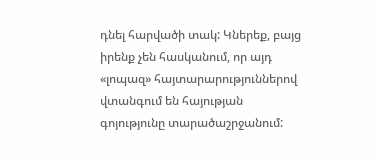դնել հարվածի տակ: Կներեք, բայց իրենք չեն հասկանում, որ այդ «լոպազ» հայտարարություններով վտանգում են հայության գոյությունը տարածաշրջանում: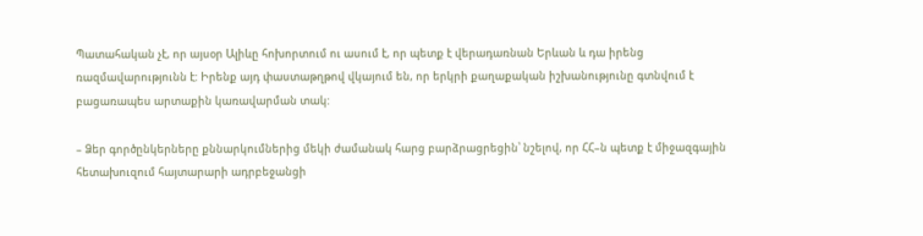Պատահական չէ, որ այսօր Ալիևը հոխորտում ու ասում է, որ պետք է վերադառնան Երևան և դա իրենց ռազմավարությունն է: Իրենք այդ փաստաթղթով վկայում են, որ երկրի քաղաքական իշխանությունը գտնվում է բացառապես արտաքին կառավարման տակ:

– Ձեր գործընկերները քննարկումներից մեկի ժամանակ հարց բարձրացրեցին՝ նշելով, որ ՀՀ–ն պետք է միջազգային հետախուզում հայտարարի ադրբեջանցի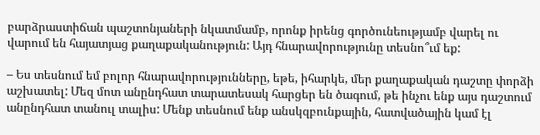բարձրաստիճան պաշտոնյաների նկատմամբ, որոնք իրենց գործունեությամբ վարել ու վարում են հայատյաց քաղաքականություն: Այդ հնարավորությունը տեսնո՞ւմ եք:

– Ես տեսնում եմ բոլոր հնարավորությունները, եթե, իհարկե, մեր քաղաքական դաշտը փորձի աշխատել: Մեզ մոտ անընդհատ տարատեսակ հարցեր են ծագում, թե ինչու ենք այս դաշտում անընդհատ տանուլ տալիս: Մենք տեսնում ենք անսկզբունքային, հատվածային կամ էլ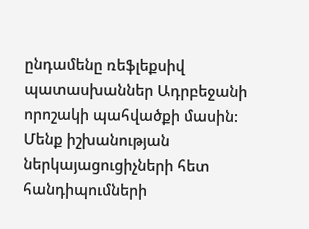ընդամենը ռեֆլեքսիվ պատասխաններ Ադրբեջանի որոշակի պահվածքի մասին: Մենք իշխանության ներկայացուցիչների հետ հանդիպումների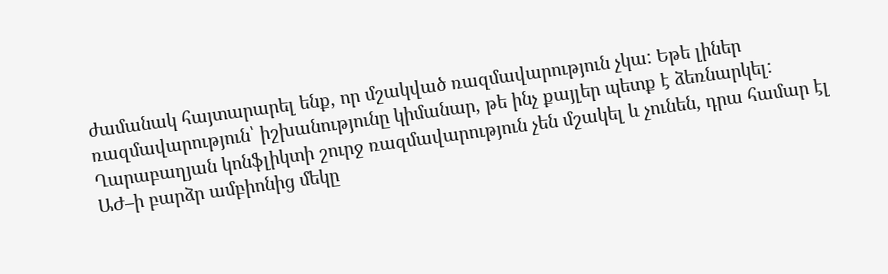ժամանակ հայտարարել ենք, որ մշակված ռազմավարություն չկա: Եթե լիներ ռազմավարություն՝ իշխանությունը կիմանար, թե ինչ քայլեր պետք է ձեռնարկել: Ղարաբաղյան կոնֆլիկտի շուրջ ռազմավարություն չեն մշակել և չունեն, դրա համար էլ ԱԺ–ի բարձր ամբիոնից մեկը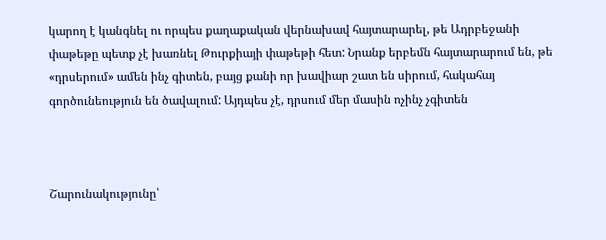կարող է կանգնել ու որպես քաղաքական վերնախավ հայտարարել, թե Ադրբեջանի փաթեթը պետք չէ խառնել Թուրքիայի փաթեթի հետ: Նրանք երբեմն հայտարարում են, թե «դրսերում» ամեն ինչ գիտեն, բայց քանի որ խավիար շատ են սիրում, հակահայ գործունեություն են ծավալում: Այդպես չէ, դրսում մեր մասին ոչինչ չգիտեն



Շարունակությունը՝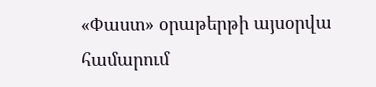«Փաստ» օրաթերթի այսօրվա համարում